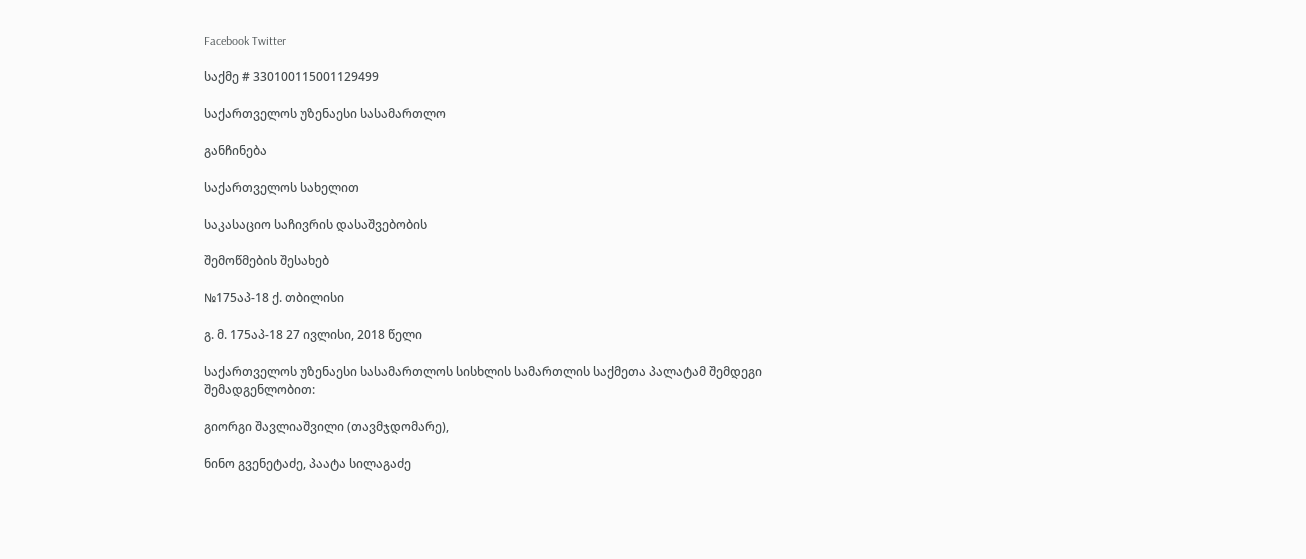Facebook Twitter

საქმე # 330100115001129499

საქართველოს უზენაესი სასამართლო

განჩინება

საქართველოს სახელით

საკასაციო საჩივრის დასაშვებობის

შემოწმების შესახებ

№175აპ-18 ქ. თბილისი

გ. მ. 175აპ-18 27 ივლისი, 2018 წელი

საქართველოს უზენაესი სასამართლოს სისხლის სამართლის საქმეთა პალატამ შემდეგი შემადგენლობით:

გიორგი შავლიაშვილი (თავმჯდომარე),

ნინო გვენეტაძე, პაატა სილაგაძე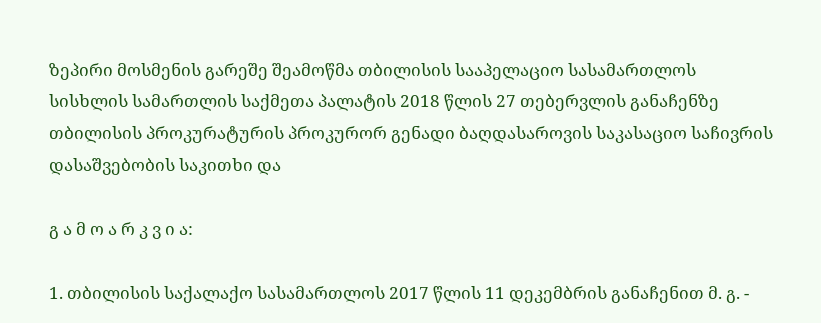ზეპირი მოსმენის გარეშე შეამოწმა თბილისის სააპელაციო სასამართლოს სისხლის სამართლის საქმეთა პალატის 2018 წლის 27 თებერვლის განაჩენზე თბილისის პროკურატურის პროკურორ გენადი ბაღდასაროვის საკასაციო საჩივრის დასაშვებობის საკითხი და

გ ა მ ო ა რ კ ვ ი ა:

1. თბილისის საქალაქო სასამართლოს 2017 წლის 11 დეკემბრის განაჩენით მ. გ. -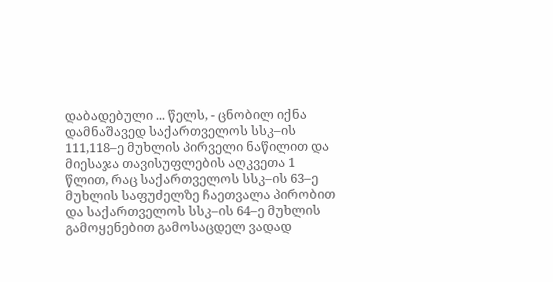დაბადებული ... წელს, - ცნობილ იქნა დამნაშავედ საქართველოს სსკ–ის 111,118–ე მუხლის პირველი ნაწილით და მიესაჯა თავისუფლების აღკვეთა 1 წლით, რაც საქართველოს სსკ–ის 63–ე მუხლის საფუძელზე ჩაეთვალა პირობით და საქართველოს სსკ–ის 64–ე მუხლის გამოყენებით გამოსაცდელ ვადად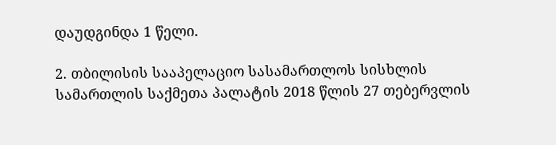დაუდგინდა 1 წელი.

2. თბილისის სააპელაციო სასამართლოს სისხლის სამართლის საქმეთა პალატის 2018 წლის 27 თებერვლის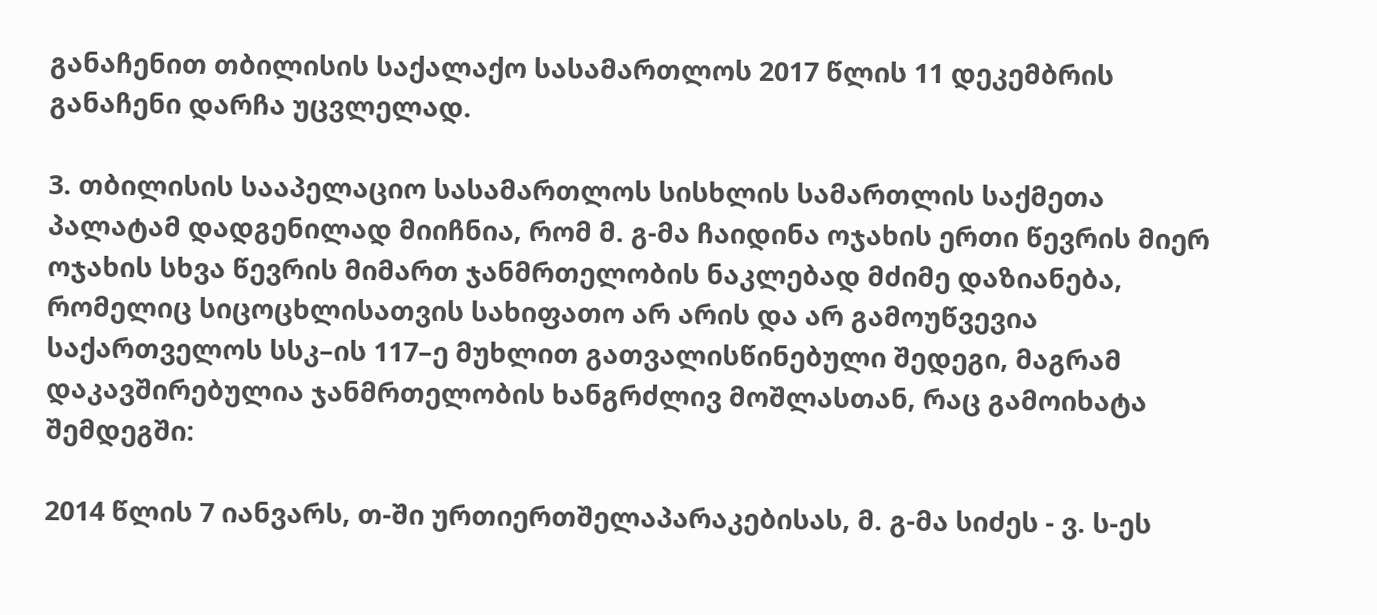განაჩენით თბილისის საქალაქო სასამართლოს 2017 წლის 11 დეკემბრის განაჩენი დარჩა უცვლელად.

3. თბილისის სააპელაციო სასამართლოს სისხლის სამართლის საქმეთა პალატამ დადგენილად მიიჩნია, რომ მ. გ-მა ჩაიდინა ოჯახის ერთი წევრის მიერ ოჯახის სხვა წევრის მიმართ ჯანმრთელობის ნაკლებად მძიმე დაზიანება, რომელიც სიცოცხლისათვის სახიფათო არ არის და არ გამოუწვევია საქართველოს სსკ–ის 117–ე მუხლით გათვალისწინებული შედეგი, მაგრამ დაკავშირებულია ჯანმრთელობის ხანგრძლივ მოშლასთან, რაც გამოიხატა შემდეგში:

2014 წლის 7 იანვარს, თ-ში ურთიერთშელაპარაკებისას, მ. გ-მა სიძეს - ვ. ს-ეს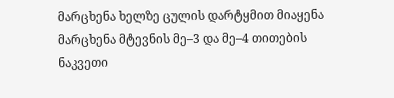მარცხენა ხელზე ცულის დარტყმით მიაყენა მარცხენა მტევნის მე–3 და მე–4 თითების ნაკვეთი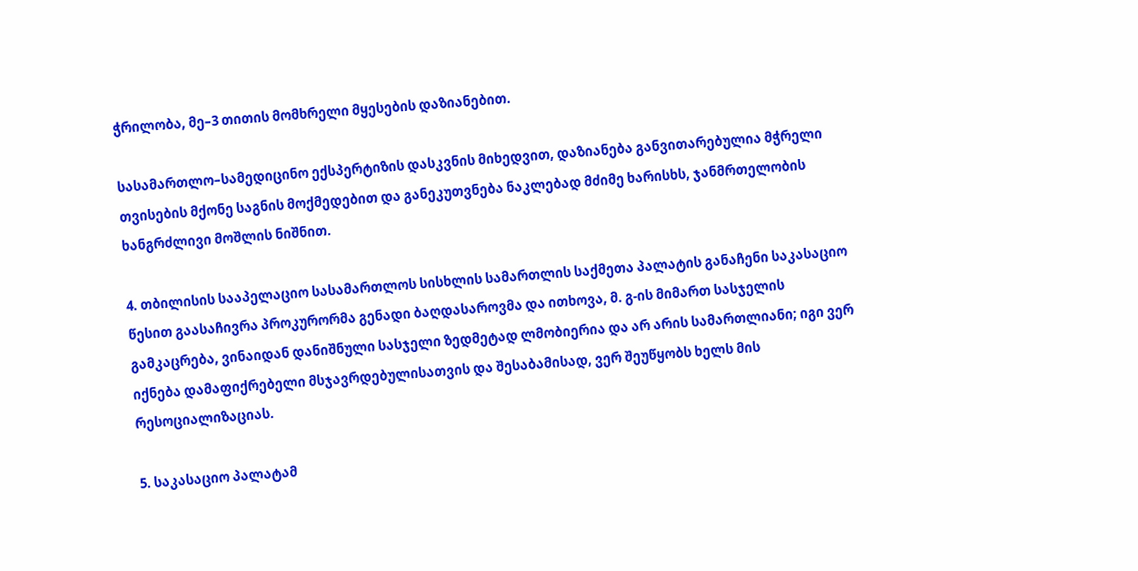ჭრილობა, მე–3 თითის მომხრელი მყესების დაზიანებით.

სასამართლო–სამედიცინო ექსპერტიზის დასკვნის მიხედვით, დაზიანება განვითარებულია მჭრელი თვისების მქონე საგნის მოქმედებით და განეკუთვნება ნაკლებად მძიმე ხარისხს, ჯანმრთელობის ხანგრძლივი მოშლის ნიშნით.

4. თბილისის სააპელაციო სასამართლოს სისხლის სამართლის საქმეთა პალატის განაჩენი საკასაციო წესით გაასაჩივრა პროკურორმა გენადი ბაღდასაროვმა და ითხოვა, მ. გ-ის მიმართ სასჯელის გამკაცრება, ვინაიდან დანიშნული სასჯელი ზედმეტად ლმობიერია და არ არის სამართლიანი; იგი ვერ იქნება დამაფიქრებელი მსჯავრდებულისათვის და შესაბამისად, ვერ შეუწყობს ხელს მის რესოციალიზაციას.

5. საკასაციო პალატამ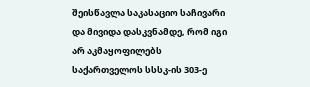შეისწავლა საკასაციო საჩივარი და მივიდა დასკვნამდე, რომ იგი არ აკმაყოფილებს საქართველოს სსსკ-ის 303-ე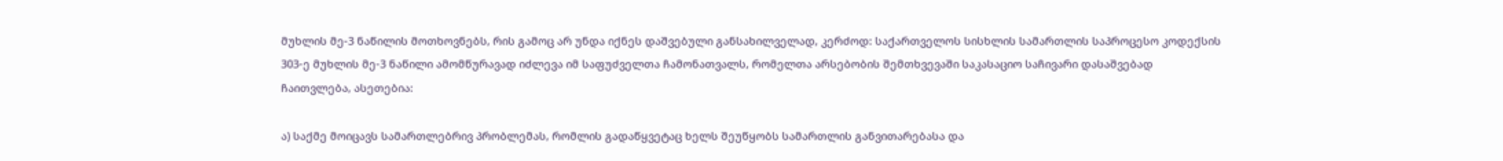მუხლის მე-3 ნაწილის მოთხოვნებს, რის გამოც არ უნდა იქნეს დაშვებული განსახილველად, კერძოდ: საქართველოს სისხლის სამართლის საპროცესო კოდექსის 303-ე მუხლის მე-3 ნაწილი ამომწურავად იძლევა იმ საფუძველთა ჩამონათვალს, რომელთა არსებობის შემთხვევაში საკასაციო საჩივარი დასაშვებად ჩაითვლება, ასეთებია:

ა) საქმე მოიცავს სამართლებრივ პრობლემას, რომლის გადაწყვეტაც ხელს შეუწყობს სამართლის განვითარებასა და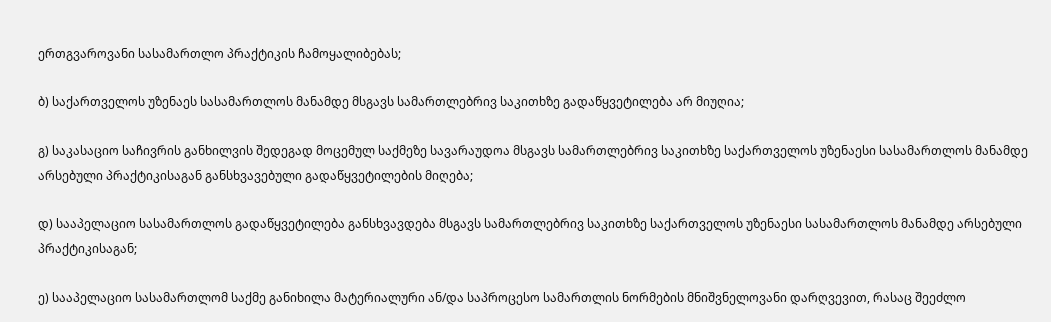ერთგვაროვანი სასამართლო პრაქტიკის ჩამოყალიბებას;

ბ) საქართველოს უზენაეს სასამართლოს მანამდე მსგავს სამართლებრივ საკითხზე გადაწყვეტილება არ მიუღია;

გ) საკასაციო საჩივრის განხილვის შედეგად მოცემულ საქმეზე სავარაუდოა მსგავს სამართლებრივ საკითხზე საქართველოს უზენაესი სასამართლოს მანამდე არსებული პრაქტიკისაგან განსხვავებული გადაწყვეტილების მიღება;

დ) სააპელაციო სასამართლოს გადაწყვეტილება განსხვავდება მსგავს სამართლებრივ საკითხზე საქართველოს უზენაესი სასამართლოს მანამდე არსებული პრაქტიკისაგან;

ე) სააპელაციო სასამართლომ საქმე განიხილა მატერიალური ან/და საპროცესო სამართლის ნორმების მნიშვნელოვანი დარღვევით, რასაც შეეძლო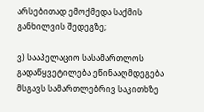არსებითად ემოქმედა საქმის განხილვის შედეგზე;

ვ) სააპელაციო სასამართლოს გადაწყვეტილება ეწინააღმდეგება მსგავს სამართლებრივ საკითხზე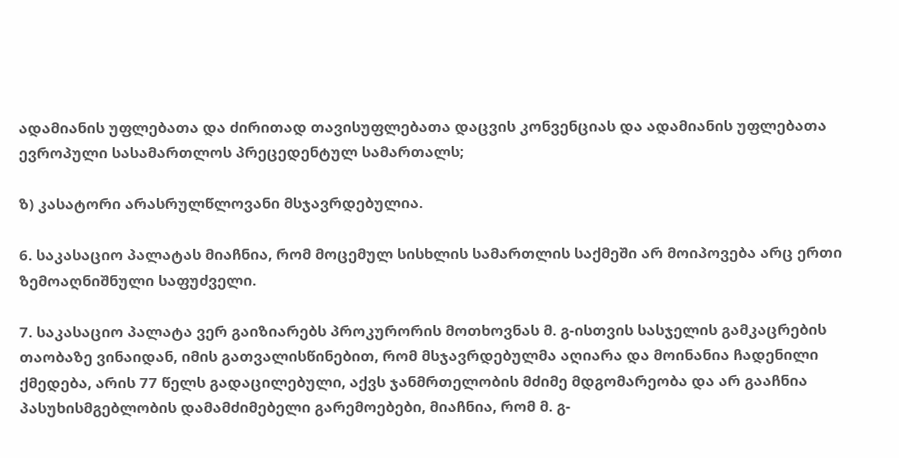ადამიანის უფლებათა და ძირითად თავისუფლებათა დაცვის კონვენციას და ადამიანის უფლებათა ევროპული სასამართლოს პრეცედენტულ სამართალს;

ზ) კასატორი არასრულწლოვანი მსჯავრდებულია.

6. საკასაციო პალატას მიაჩნია, რომ მოცემულ სისხლის სამართლის საქმეში არ მოიპოვება არც ერთი ზემოაღნიშნული საფუძველი.

7. საკასაციო პალატა ვერ გაიზიარებს პროკურორის მოთხოვნას მ. გ-ისთვის სასჯელის გამკაცრების თაობაზე ვინაიდან, იმის გათვალისწინებით, რომ მსჯავრდებულმა აღიარა და მოინანია ჩადენილი ქმედება, არის 77 წელს გადაცილებული, აქვს ჯანმრთელობის მძიმე მდგომარეობა და არ გააჩნია პასუხისმგებლობის დამამძიმებელი გარემოებები, მიაჩნია, რომ მ. გ-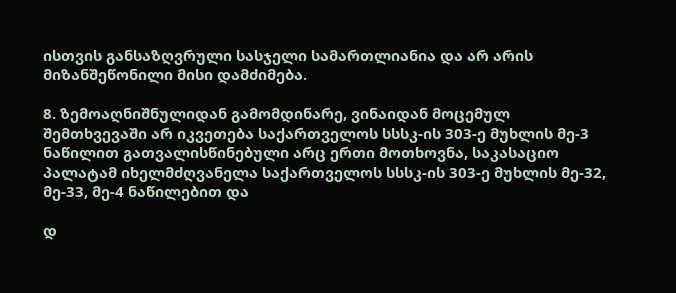ისთვის განსაზღვრული სასჯელი სამართლიანია და არ არის მიზანშეწონილი მისი დამძიმება.

8. ზემოაღნიშნულიდან გამომდინარე, ვინაიდან მოცემულ შემთხვევაში არ იკვეთება საქართველოს სსსკ-ის 303-ე მუხლის მე-3 ნაწილით გათვალისწინებული არც ერთი მოთხოვნა, საკასაციო პალატამ იხელმძღვანელა საქართველოს სსსკ-ის 303-ე მუხლის მე-32, მე-33, მე-4 ნაწილებით და

დ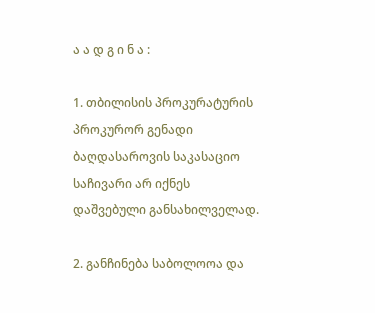ა ა დ გ ი ნ ა :

1. თბილისის პროკურატურის პროკურორ გენადი ბაღდასაროვის საკასაციო საჩივარი არ იქნეს დაშვებული განსახილველად.

2. განჩინება საბოლოოა და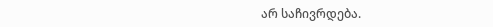არ საჩივრდება.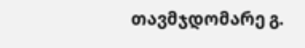თავმჯდომარე გ.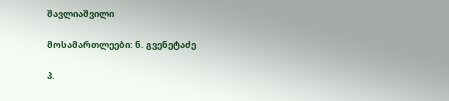შავლიაშვილი

მოსამართლეები: ნ. გვენეტაძე

პ.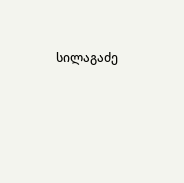სილაგაძე